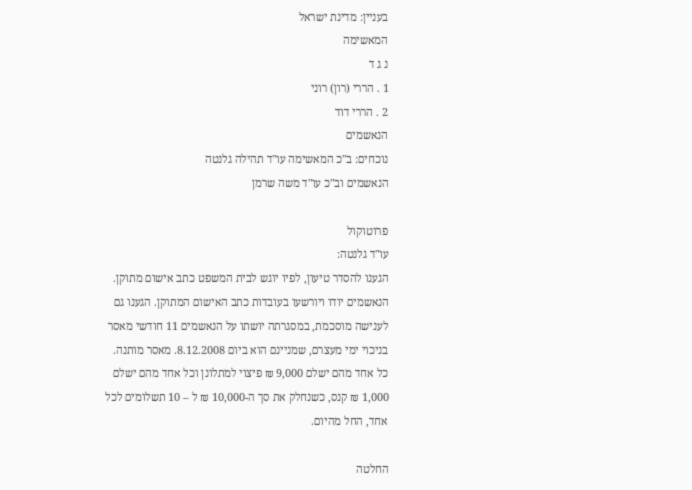בעניין: מדינת ישראל
המאשימה
נ ג ד
1 . הררי (רון) רוני
2 . הררי דוד
הנאשמים
נוכחים: ב"כ המאשימה עו"ד תהילה גלנטה
הנאשמים וב"כ עו"ד משה שרמן

פרוטוקול
עו"ד גלנטה:
הגענו להסדר טיעון, לפיו יוגש לבית המשפט כתב אישום מתוקן. הנאשמים יודו ויורשעו בעובדות כתב האישום המתוקן. הגענו גם לענישה מוסכמת, במסגרתה יושתו על הנאשמים 11 חודשי מאסר בניכוי ימי מעצרם, שמניינם הוא ביום 8.12.2008. מאסר מותנה. כל אחד מהם ישלם 9,000 ₪ פיצוי למתלונן וכל אחד מהם ישלם 1,000 ₪ קנס, כשנחלק את סך ה-10,000 ₪ ל – 10 תשלומים לכל אחד, החל מהיום.

החלטה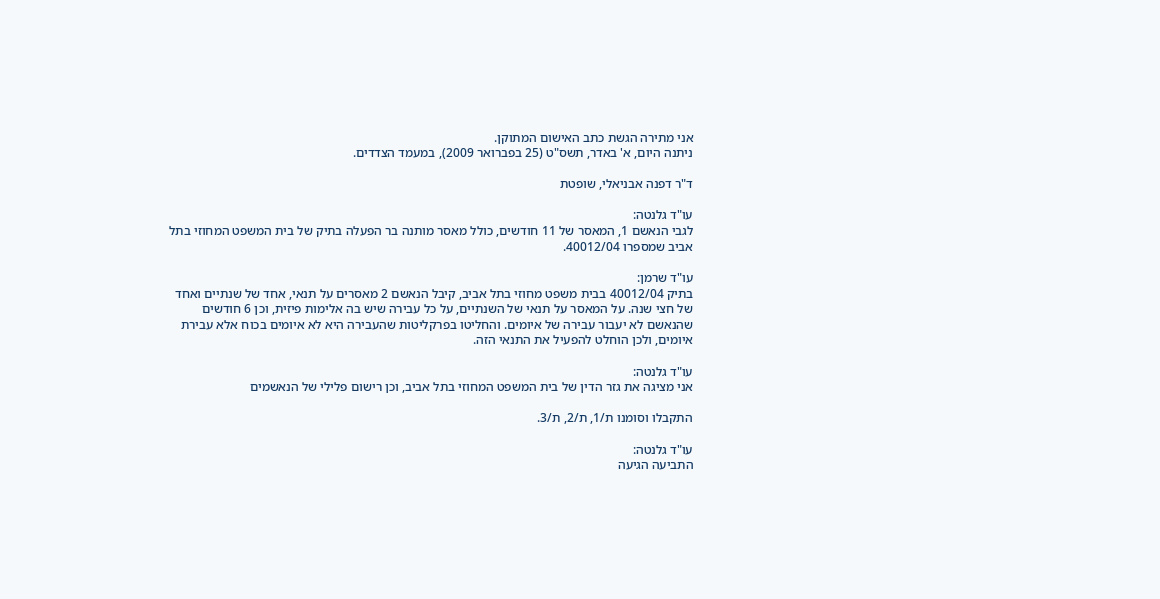אני מתירה הגשת כתב האישום המתוקן.
ניתנה היום, א' באדר, תשס"ט (25 בפברואר 2009), במעמד הצדדים.

ד"ר דפנה אבניאלי, שופטת

עו"ד גלנטה:
לגבי הנאשם 1, המאסר של 11 חודשים, כולל מאסר מותנה בר הפעלה בתיק של בית המשפט המחוזי בתל אביב שמספרו 40012/04.

עו"ד שרמן:
בתיק 40012/04 בבית משפט מחוזי בתל אביב, קיבל הנאשם 2 מאסרים על תנאי, אחד של שנתיים ואחד של חצי שנה. על המאסר על תנאי של השנתיים, על כל עבירה שיש בה אלימות פיזית, וכן 6 חודשים שהנאשם לא יעבור עבירה של איומים. והחליטו בפרקליטות שהעבירה היא לא איומים בכוח אלא עבירת איומים, ולכן הוחלט להפעיל את התנאי הזה.

עו"ד גלנטה:
אני מציגה את גזר הדין של בית המשפט המחוזי בתל אביב, וכן רישום פלילי של הנאשמים

התקבלו וסומנו ת/1, ת/2, ת/3.

עו"ד גלנטה:
התביעה הגיעה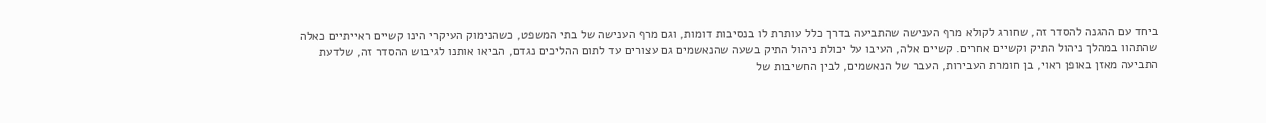ביחד עם ההגנה להסדר זה, שחורג לקולא מרף הענישה שהתביעה בדרך כלל עותרת לו בנסיבות דומות, וגם מרף הענישה של בתי המשפט, כשהנימוק העיקרי הינו קשיים ראייתיים כאלה שהתהוו במהלך ניהול התיק וקשיים אחרים. קשיים אלה, העיבו על יכולת ניהול התיק בשעה שהנאשמים גם עצורים עד לתום ההליכים נגדם, הביאו אותנו לגיבוש ההסדר זה, שלדעת התביעה מאזן באופן ראוי, בן חומרת העבירות, העבר של הנאשמים, לבין החשיבות של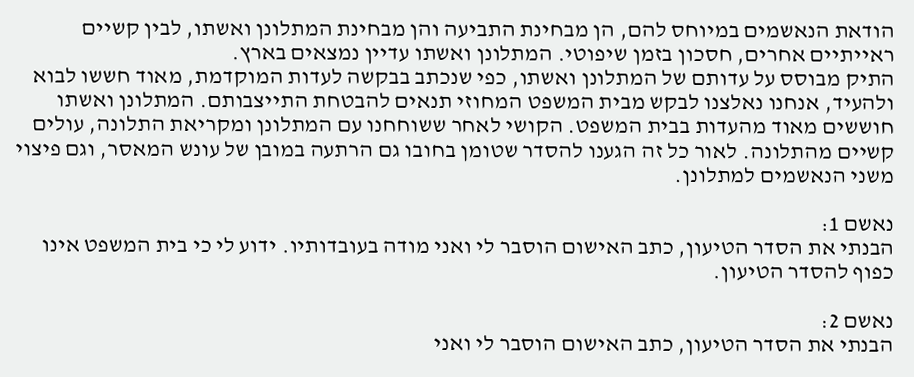הודאת הנאשמים במיוחס להם, הן מבחינת התביעה והן מבחינת המתלונן ואשתו, לבין קשיים ראייתיים אחרים, חסכון בזמן שיפוטי. המתלונן ואשתו עדיין נמצאים בארץ.
התיק מבוסס על עדותם של המתלונן ואשתו, כפי שנכתב בבקשה לעדות המוקדמת, מאוד חששו לבוא ולהעיד, אנחנו נאלצנו לבקש מבית המשפט המחוזי תנאים להבטחת התייצבותם. המתלונן ואשתו חוששים מאוד מהעדות בבית המשפט. הקושי לאחר ששוחחנו עם המתלונן ומקריאת התלונה, עולים קשיים מהתלונה. לאור כל זה הגענו להסדר שטומן בחובו גם הרתעה במובן של עונש המאסר, וגם פיצוי משני הנאשמים למתלונן.

נאשם 1:
הבנתי את הסדר הטיעון, כתב האישום הוסבר לי ואני מודה בעובדותיו. ידוע לי כי בית המשפט אינו כפוף להסדר הטיעון.

נאשם 2:
הבנתי את הסדר הטיעון, כתב האישום הוסבר לי ואני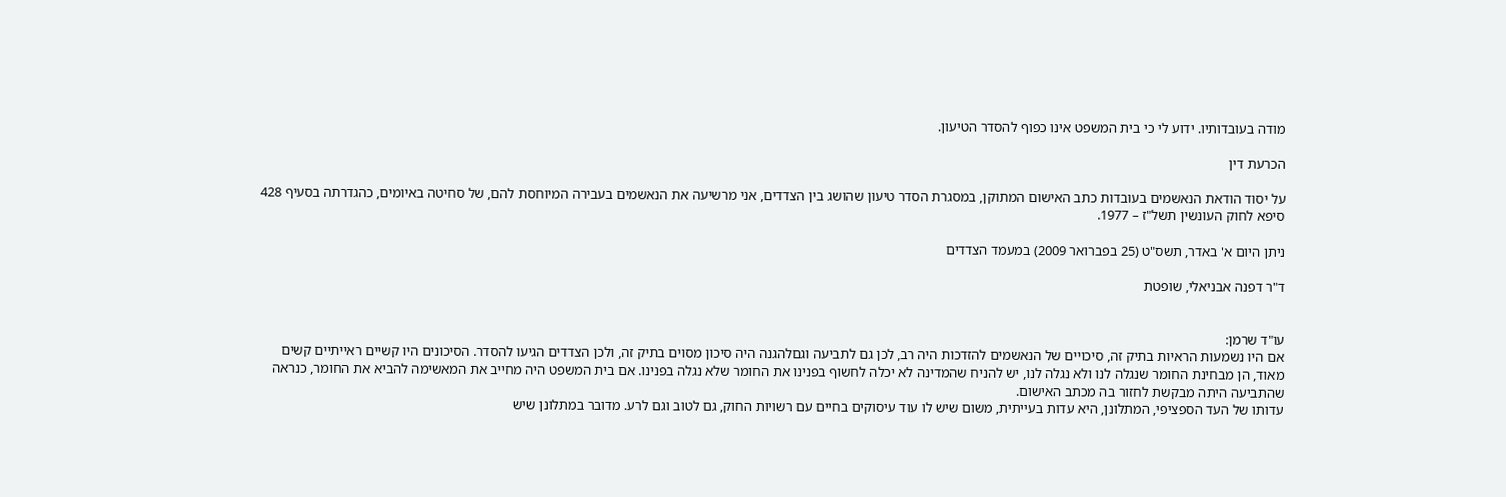מודה בעובדותיו. ידוע לי כי בית המשפט אינו כפוף להסדר הטיעון.

הכרעת דין

על יסוד הודאת הנאשמים בעובדות כתב האישום המתוקן, במסגרת הסדר טיעון שהושג בין הצדדים, אני מרשיעה את הנאשמים בעבירה המיוחסת להם, של סחיטה באיומים, כהגדרתה בסעיף 428 סיפא לחוק העונשין תשל"ז – 1977.

ניתן היום א' באדר, תשס"ט (25 בפברואר 2009) במעמד הצדדים

ד"ר דפנה אבניאלי, שופטת


עו"ד שרמן:
אם היו נשמעות הראיות בתיק זה, סיכויים של הנאשמים להזדכות היה רב, לכן גם לתביעה וגםלהגנה היה סיכון מסוים בתיק זה, ולכן הצדדים הגיעו להסדר. הסיכונים היו קשיים ראייתיים קשים מאוד, הן מבחינת החומר שנגלה לנו ולא נגלה לנו, יש להניח שהמדינה לא יכלה לחשוף בפנינו את החומר שלא נגלה בפנינו. אם בית המשפט היה מחייב את המאשימה להביא את החומר, כנראה שהתביעה היתה מבקשת לחזור בה מכתב האישום.
עדותו של העד הספציפי, המתלונן, היא עדות בעייתית, משום שיש לו עוד עיסוקים בחיים עם רשויות החוק, גם לטוב וגם לרע. מדובר במתלונן שיש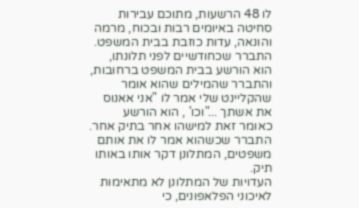לו 48 הרשעות, מתוכם עבירות סחיטה באיומים רבות ובכוח, מרמה והונאה, עדות כוזבת בבית המשפט. התברר שכחודשיים לפני תלונתו, הוא הורשע בבית המשפט ברחובות, והתברר שהמילים שהוא אומר שהקליינט שלי אמר לו "אני אאנוס את אשתך ..."וכו' , הוא הורשע כאומר זאת למישהו אחר בתיק אחר. התברר שכשהוא אמר לו את אותם משפטים, המתלונן דקר אותו באותו תיק.
העדויות של המתלונן לא מתאימות לאיכוני הפלאפונים, כי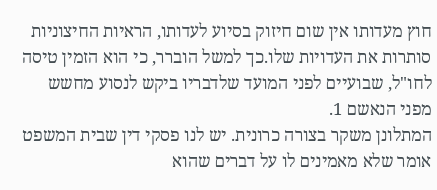חוץ מעדותו אין שום חיזוק בסיוע לעדותו, הראיות החיצוניות סותרות את העדויות שלו.כך למשל הוברר, כי הוא הזמין טיסה לחו"ל, שבועיים לפני המועד שלדבריו ביקש לנסוע מחשש מפני הנאשם 1.
המתלונן משקר בצורה כרונית. יש לנו פסקי דין שבית המשפט אומר שלא מאמינים לו על דברים שהוא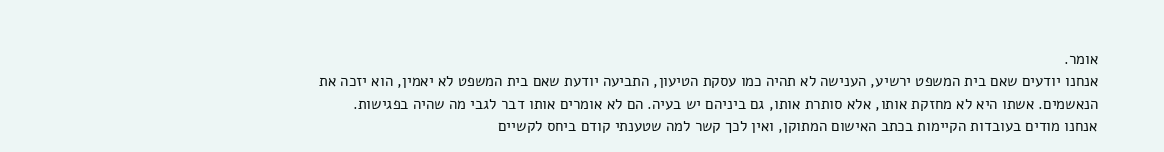אומר.
אנחנו יודעים שאם בית המשפט ירשיע, הענישה לא תהיה כמו עסקת הטיעון, התביעה יודעת שאם בית המשפט לא יאמין, הוא יזכה את הנאשמים. אשתו היא לא מחזקת אותו, אלא סותרת אותו, גם ביניהם יש בעיה. הם לא אומרים אותו דבר לגבי מה שהיה בפגישות.
אנחנו מודים בעובדות הקיימות בכתב האישום המתוקן, ואין לכך קשר למה שטענתי קודם ביחס לקשיים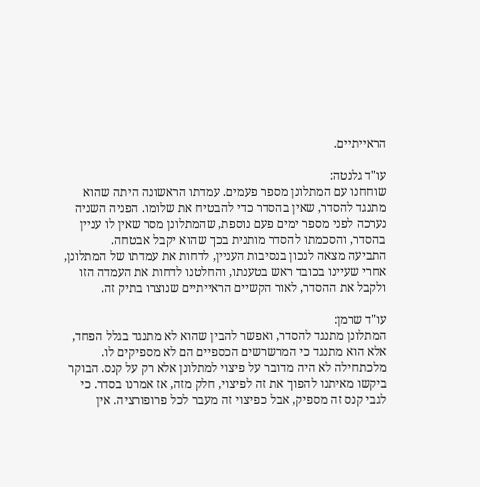הראייתיים.

עו"ד גלנטה:
שוחחנו עם המתלונן מספר פעמים. עמדתו הראשונה היתה שהוא מתנגד להסדר, שאין בהסדר כדי להבטיח את שלומו. הפניה השניה נערכה לפני מספר ימים פעם נוספת, שהמתלונן מסר שאין לו עניין בהסדר, והסכמתו להסדר מותנית בכך שהוא יקבל אבטחה.
התביעה מצאה לנכון בנסיבות העניין, לדחות את עמדתו של המתלונן, אחרי שעיינו בכובד ראש בטענתו, והחלטנו לדחות את העמדה הזו ולקבל את ההסדר, לאור הקשיים הראייתיים שנוצרו בתיק זה.

עו"ד שרמן:
המתלונן מתנגד להסדר, ואפשר להבין שהוא לא מתנגד בגלל הפחד, אלא הוא מתנגד כי המרשרשים הכספיים הם לא מספיקים לו.
מלכתחילה לא היה מדובר על פיצוי למתלונן אלא רק על קנס. הבוקר ביקשו מאיתנו להפוך את זה לפיצוי, חלק מזה, אז אמרנו בסדר. כי לגבי קנס זה מספיק, אבל כפיצוי זה מעבר לכל פרופורציה. אין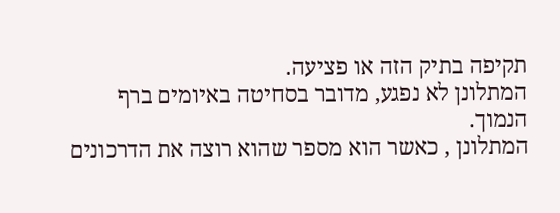תקיפה בתיק הזה או פציעה.
המתלונן לא נפגע, מדובר בסחיטה באיומים ברף הנמוך.
המתלונן , כאשר הוא מספר שהוא רוצה את הדרכונים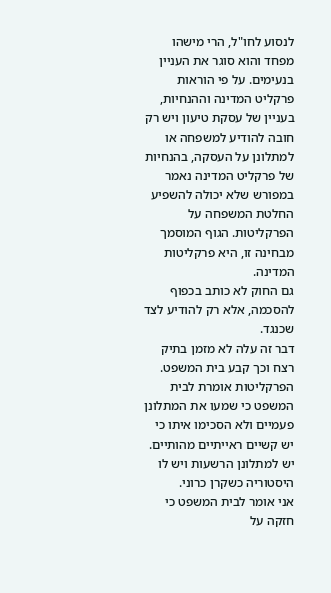לנסוע לחו"ל, הרי מישהו מפחד והוא סוגר את העניין בנעימים. על פי הוראות פרקליט המדינה וההנחיות, בעניין של עסקת טיעון ויש רק חובה להודיע למשפחה או למתלונן על העסקה, בהנחיות של פרקליט המדינה נאמר במפורש שלא יכולה להשפיע החלטת המשפחה על הפרקליטות. הגוף המוסמך מבחינה זו, היא פרקליטות המדינה.
גם החוק לא כותב בכפוף להסכמה, אלא רק להודיע לצד שכנגד.
דבר זה עלה לא מזמן בתיק רצח וכך קבע בית המשפט.
הפרקליטות אומרת לבית המשפט כי שמעו את המתלונן פעמיים ולא הסכימו איתו כי יש קשיים ראייתיים מהותיים. יש למתלונן הרשעות ויש לו היסטוריה כשקרן כרוני.
אני אומר לבית המשפט כי חזקה על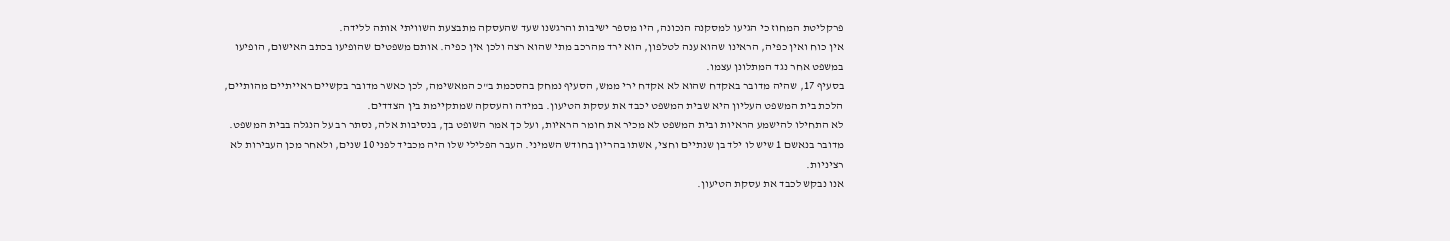פרקליטת המחוז כי הגיעו למסקנה הנכונה, היו מספר ישיבות והרגשנו שעד שהעסקה מתבצעת השוויתי אותה ללידה.
אין כוח ואין כפיה, הראינו שהוא ענה לטלפון, הוא ירד מהרכב מתי שהוא רצה ולכן אין כפיה. אותם משפטים שהופיעו בכתב האישום, הופיעו במשפט אחר נגד המתלונן עצמו.
בסעיף 17, שהיה מדובר באקדח שהוא לא אקדח ירי ממש, הסעיף נמחק בהסכמת ב"כ המאשימה, לכן כאשר מדובר בקשיים ראייתיים מהותיים, הלכת בית המשפט העליון היא שבית המשפט יכבד את עסקת הטיעון. במידה והעסקה שמתקיימת בין הצדדים.
לא התחילו להישמע הראיות ובית המשפט לא מכיר את חומר הראיות, ועל כך אמר השופט בך, בנסיבות אלה, נסתר רב על הנגלה בבית המשפט.
מדובר בנאשם 1 שיש לו ילד בן שנתיים וחצי, אשתו בהריון בחודש השמיני. העבר הפלילי שלו היה מכביד לפני 10 שנים, ולאחר מכן העבירות לא רציניות.
אנו נבקש לכבד את עסקת הטיעון.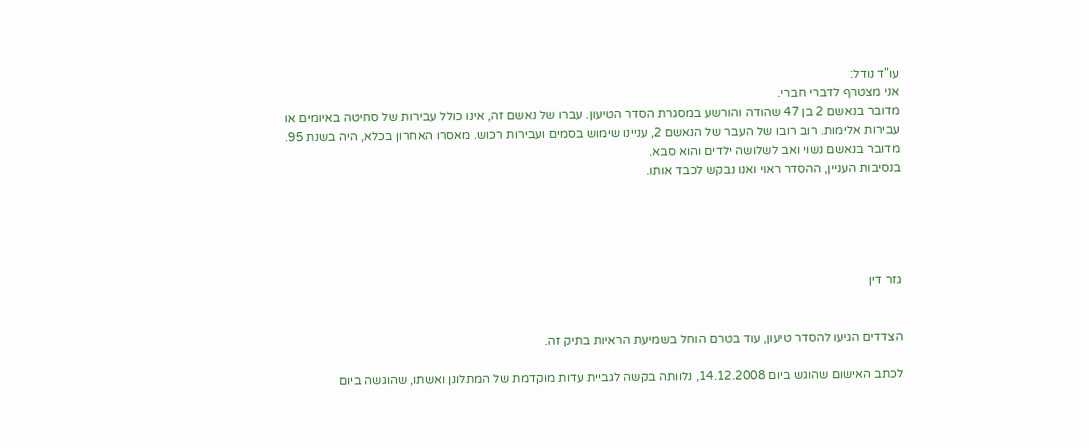עו"ד נודל:
אני מצטרף לדברי חברי.
מדובר בנאשם 2 בן 47 שהודה והורשע במסגרת הסדר הטיעון. עברו של נאשם זה, אינו כולל עבירות של סחיטה באיומים או עבירות אלימות. רוב רובו של העבר של הנאשם 2, עניינו שימוש בסמים ועבירות רכוש. מאסרו האחרון בכלא, היה בשנת 95. מדובר בנאשם נשוי ואב לשלושה ילדים והוא סבא.
בנסיבות העניין, ההסדר ראוי ואנו נבקש לכבד אותו.





גזר דין


הצדדים הגיעו להסדר טיעון, עוד בטרם הוחל בשמיעת הראיות בתיק זה.

לכתב האישום שהוגש ביום 14.12.2008, נלוותה בקשה לגביית עדות מוקדמת של המתלונן ואשתו, שהוגשה ביום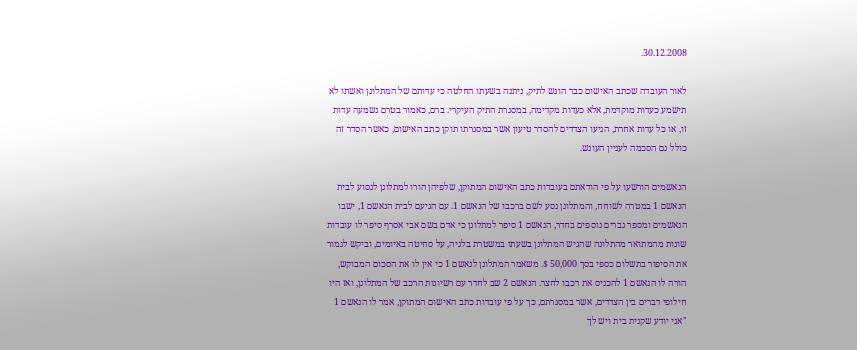30.12.2008.

לאור העובדה שכתב האישום כבר הוגש לתיק, ניתנה בשעתו החלטה כי עדותם של המתלונן ואשתו לא תישמע כעדות מוקדמת, אלא כעדות מקדימה, במסגרת התיק העיקרי. ברם, כאמור בטרם נשמעה עדות זו, או כל עדות אחרת, הגיעו הצדדים להסדר טיעון אשר במסגרתו תוקן כתב האישום, כאשר הסדר זה כולל גם הסכמה לעניין העונש.

הנאשמים הורשעו על פי הודאתם בעובדות כתב האישום המתוקן, שלפיהן הורו למתלונן לנסוע לבית הנאשם 1 במטרה לשוחח, והמתלונן נסע לשם ברכבו של הנאשם 1. עם הגיעם לבית הנאשם 1, ישבו הנאשמים ומספר גברים נוספים בחדר, הנאשם 1 סיפר למתלונן כי אדם בשם אבי אסרף סיפר לו עובדות שונות מהמתואר מהתלונה שהגיש המתלונן בשעתו במשטרת בלגיה, על סחיטה באיומים, וביקש לגמור את הסיפור בתשלום כספי בסך 50,000 $. משאמר המתלונן לנאשם 1 כי אין לו את הסכום המבוקש, הורה לו הנאשם 1 להכניס את רכבו לחצר. הנאשם 2 שב לחדר עם רשיונות הרכב של המתלונן, ואז היו חילופי דברים בין הצדדים, אשר במסגרתם, כך על פי עובדות כתב האישום המתוקן, אמר לו הנאשם 1 "אני יודע שקנית בית ויש לך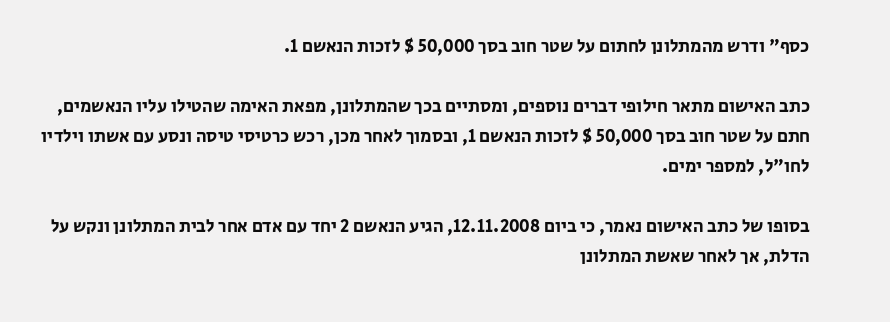כסף" ודרש מהמתלונן לחתום על שטר חוב בסך 50,000 $ לזכות הנאשם 1.

כתב האישום מתאר חילופי דברים נוספים, ומסתיים בכך שהמתלונן, מפאת האימה שהטילו עליו הנאשמים, חתם על שטר חוב בסך 50,000 $ לזכות הנאשם 1, ובסמוך לאחר מכן, רכש כרטיסי טיסה ונסע עם אשתו וילדיו לחו"ל, למספר ימים.

בסופו של כתב האישום נאמר, כי ביום 12.11.2008, הגיע הנאשם 2 יחד עם אדם אחר לבית המתלונן ונקש על הדלת, אך לאחר שאשת המתלונן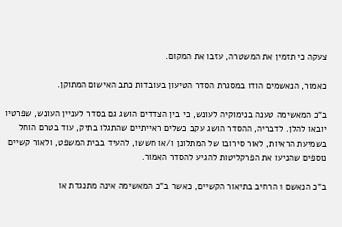צעקה כי תזמין את המשטרה, עזבו את המקום.

כאמור, הנאשמים הודו במסגרת הסדר הטיעון בעובדות כתב האישום המתוקן.

ב"כ המאשימה טענה בנימוקיה לעונש, כי בין הצדדים הושג גם בסדר לעניין העונש, שפרטיו יובאו להלן. לדבריה, ההסדר הושג עקב כשלים ראייתיים שהתגלו בתיק, עוד בטרם הוחל בשמיעת הראיות, לאור סירובו של המתלונן ו/או חששו, להעיד בבית המשפט, ולאור קשיים נוספים שהניעו את הפרקליטות להגיע להסדר האמור.

ב"כ הנאשם 1 הרחיב בתיאור הקשיים, כאשר ב"כ המאשימה אינה מתנגדת או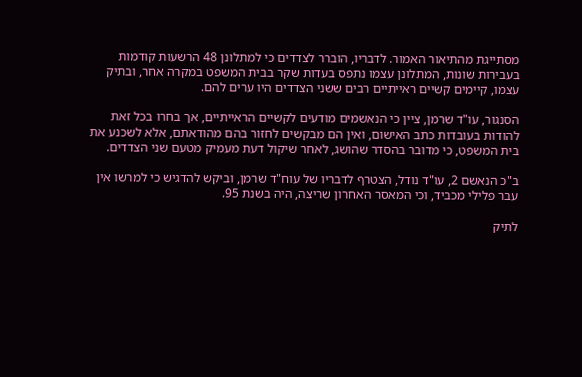מסתייגת מהתיאור האמור. לדבריו, הוברר לצדדים כי למתלונן 48 הרשעות קודמות בעבירות שונות, המתלונן עצמו נתפס בעדות שקר בבית המשפט במקרה אחר, ובתיק עצמו, קיימים קשיים ראייתיים רבים ששני הצדדים היו ערים להם.

הסנגור, עו"ד שרמן, ציין כי הנאשמים מודעים לקשיים הראייתיים, אך בחרו בכל זאת להודות בעובדות כתב האישום, ואין הם מבקשים לחזור בהם מהודאתם, אלא לשכנע את בית המשפט, כי מדובר בהסדר שהושג, לאחר שיקול דעת מעמיק מטעם שני הצדדים.

ב"כ הנאשם 2, עו"ד נודל, הצטרף לדבריו של עוח"ד שרמן, וביקש להדגיש כי למרשו אין עבר פלילי מכביד, וכי המאסר האחרון שריצה, היה בשנת 95.

לתיק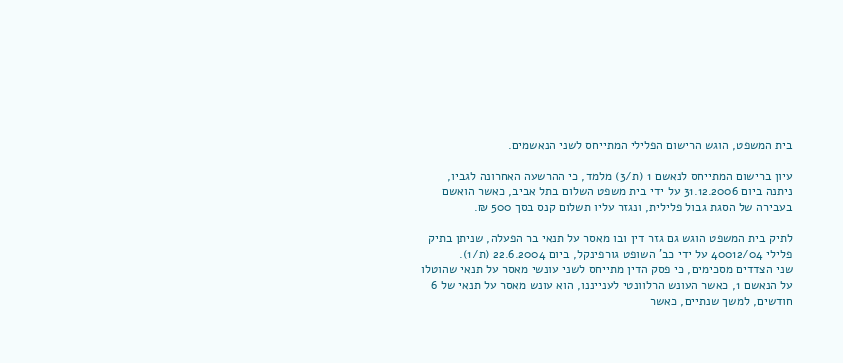בית המשפט, הוגש הרישום הפלילי המתייחס לשני הנאשמים.

עיון ברישום המתייחס לנאשם 1 (ת/3) מלמד, כי ההרשעה האחרונה לגביו, ניתנה ביום 31.12.2006 על ידי בית משפט השלום בתל אביב, כאשר הואשם בעבירה של הסגת גבול פלילית, ונגזר עליו תשלום קנס בסך 500 ₪.

לתיק בית המשפט הוגש גם גזר דין ובו מאסר על תנאי בר הפעלה, שניתן בתיק פלילי 40012/04 על ידי כב' השופט גורפינקל, ביום 22.6.2004 (ת/1).
שני הצדדים מסכימים, כי פסק הדין מתייחס לשני עונשי מאסר על תנאי שהוטלו על הנאשם 1, כאשר העונש הרלוונטי לענייננו, הוא עונש מאסר על תנאי של 6 חודשים, למשך שנתיים, כאשר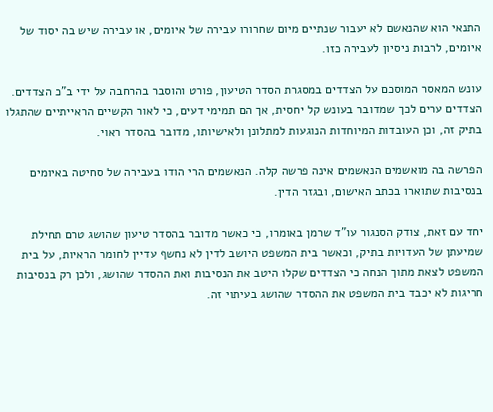התנאי הוא שהנאשם לא יעבור שנתיים מיום שחרורו עבירה של איומים, או עבירה שיש בה יסוד של איומים, לרבות ניסיון לעבירה כזו.

עונש המאסר המוסכם על הצדדים במסגרת הסדר הטיעון, פורט והוסבר בהרחבה על ידי ב"כ הצדדים. הצדדים ערים לכך שמדובר בעונש קל יחסית, אך הם תמימי דעים, כי לאור הקשיים הראייתיים שהתגלו בתיק זה, וכן העובדות המיוחדות הנוגעות למתלונן ולאישיותו, מדובר בהסדר ראוי.

הפרשה בה מואשמים הנאשמים אינה פרשה קלה. הנאשמים הרי הודו בעבירה של סחיטה באיומים בנסיבות שתוארו בכתב האישום, ובגזר הדין.

יחד עם זאת, צודק הסנגור עו"ד שרמן באומרו, כי כאשר מדובר בהסדר טיעון שהושג טרם תחילת שמיעתן של העדויות בתיק, וכאשר בית המשפט היושב לדין לא נחשף עדיין לחומר הראיות, על בית המשפט לצאת מתוך הנחה כי הצדדים שקלו היטב את הנסיבות ואת ההסדר שהושג, ולכן רק בנסיבות חריגות לא יכבד בית המשפט את ההסדר שהושג בעיתוי זה.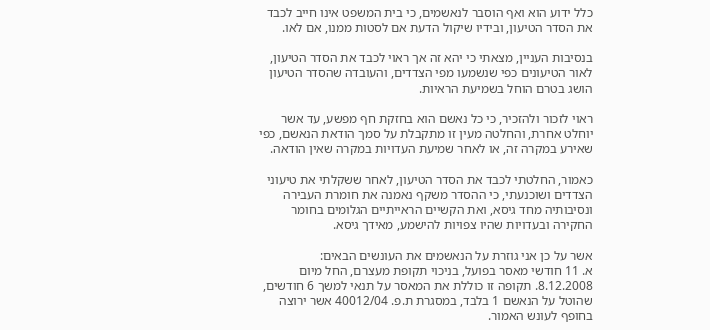כלל ידוע הוא ואף הוסבר לנאשמים, כי בית המשפט אינו חייב לכבד את הסדר הטיעון, ובידיו שיקול הדעת אם לסטות ממנו, אם לאו.

בנסיבות העניין, מצאתי כי יהא זה אך ראוי לכבד את הסדר הטיעון, לאור הטיעונים כפי שנשמעו מפי הצדדים, והעובדה שהסדר הטיעון הושג בטרם הוחל בשמיעת הראיות.

ראוי לזכור ולהזכיר, כי כל נאשם הוא בחזקת חף מפשע, עד אשר יוחלט אחרת, והחלטה מעין זו מתקבלת על סמך הודאת הנאשם, כפי שאירע במקרה זה, או לאחר שמיעת העדויות במקרה שאין הודאה.

כאמור, החלטתי לכבד את הסדר הטיעון, לאחר ששקלתי את טיעוני הצדדים ושוכנעתי, כי ההסדר משקף נאמנה את חומרת העבירה ונסיבותיה מחד גיסא, ואת הקשיים הראייתיים הגלומים בחומר החקירה ובעדויות שהיו צפויות להישמע, מאידך גיסא.

אשר על כן אני גוזרת על הנאשמים את העונשים הבאים:
א. 11 חודשי מאסר בפועל, בניכוי תקופת מעצרם, החל מיום 8.12.2008. תקופה זו כוללת את המאסר על תנאי למשך 6 חודשים, שהוטל על הנאשם 1 בלבד, במסגרת ת.פ. 40012/04 אשר ירוצה בחופף לעונש האמור.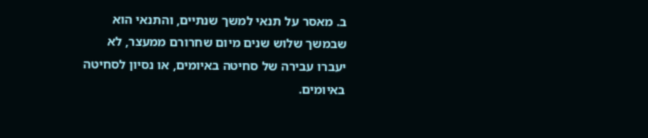ב. מאסר על תנאי למשך שנתיים, והתנאי הוא שבמשך שלוש שנים מיום שחרורם ממעצר, לא יעברו עבירה של סחיטה באיומים, או נסיון לסחיטה באיומים.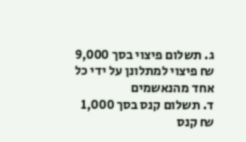ג. תשלום פיצוי בסך 9,000 ₪ פיצוי למתלונן על ידי כל אחד מהנאשמים
ד. תשלום קנס בסך 1,000 ₪ קנס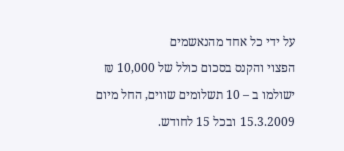על ידי כל אחד מהנאשמים
הפצוי והקנס בסכום כולל של 10,000 ₪ ישולמו ב – 10 תשלומים שווים, החל מיום 15.3.2009 ובכל 15 לחודש.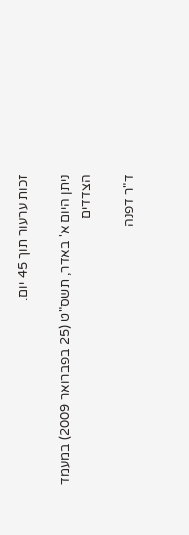זכות ערעור תוך 45 יום.

ניתן היום א' באדר, תשס"ט (25 בפברואר 2009) במעמד הצדדים

ד"ר דפנה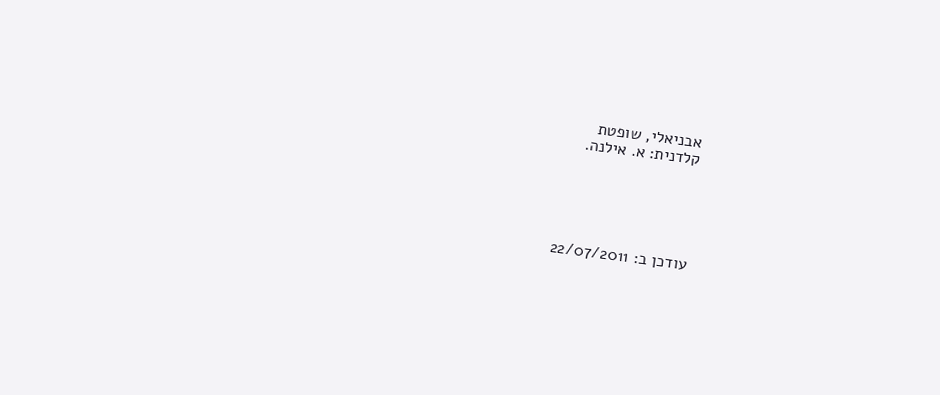אבניאלי, שופטת
קלדנית: א. אילנה.





עודכן ב: 22/07/2011